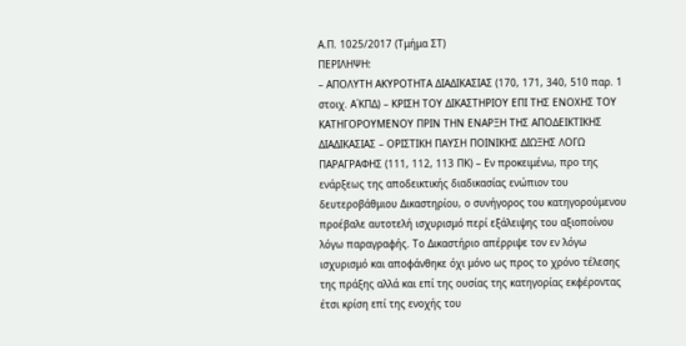Α.Π. 1025/2017 (Τμήμα ΣΤ)
ΠΕΡΙΛΗΨΗ:
– ΑΠΟΛΥΤΗ ΑΚΥΡΟΤΗΤΑ ΔΙΑΔΙΚΑΣΙΑΣ (170, 171, 340, 510 παρ. 1 στοιχ. Α΄ΚΠΔ) – ΚΡΙΣΗ ΤΟΥ ΔΙΚΑΣΤΗΡΙΟΥ ΕΠΙ ΤΗΣ ΕΝΟΧΗΣ ΤΟΥ ΚΑΤΗΓΟΡΟΥΜΕΝΟΥ ΠΡΙΝ ΤΗΝ ΕΝΑΡΞΗ ΤΗΣ ΑΠΟΔΕΙΚΤΙΚΗΣ ΔΙΑΔΙΚΑΣΙΑΣ – ΟΡΙΣΤΙΚΗ ΠΑΥΣΗ ΠΟΙΝΙΚΗΣ ΔΙΩΞΗΣ ΛΟΓΩ ΠΑΡΑΓΡΑΦΗΣ (111, 112, 113 ΠΚ) – Εν προκειμένω, προ της ενάρξεως της αποδεικτικής διαδικασίας ενώπιον του δευτεροβάθμιου Δικαστηρίου, ο συνήγορος του κατηγορούμενου προέβαλε αυτοτελή ισχυρισμό περί εξάλειψης του αξιοποίνου λόγω παραγραφής. Το Δικαστήριο απέρριψε τον εν λόγω ισχυρισμό και αποφάνθηκε όχι μόνο ως προς το χρόνο τέλεσης της πράξης αλλά και επί της ουσίας της κατηγορίας εκφέροντας έτσι κρίση επί της ενοχής του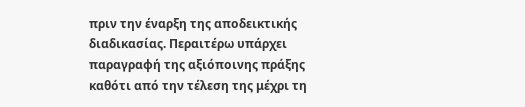πριν την έναρξη της αποδεικτικής διαδικασίας. Περαιτέρω υπάρχει παραγραφή της αξιόποινης πράξης καθότι από την τέλεση της μέχρι τη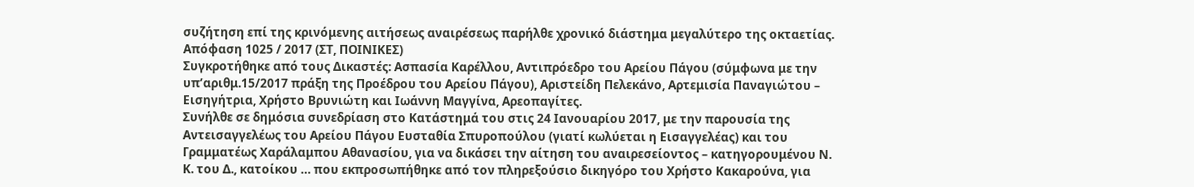συζήτηση επί της κρινόμενης αιτήσεως αναιρέσεως παρήλθε χρονικό διάστημα μεγαλύτερο της οκταετίας.
Απόφαση 1025 / 2017 (ΣΤ, ΠΟΙΝΙΚΕΣ)
Συγκροτήθηκε από τους Δικαστές: Ασπασία Καρέλλου, Αντιπρόεδρο του Αρείου Πάγου (σύμφωνα με την υπ’αριθμ.15/2017 πράξη της Προέδρου του Αρείου Πάγου), Αριστείδη Πελεκάνο, Αρτεμισία Παναγιώτου – Εισηγήτρια, Χρήστο Βρυνιώτη και Ιωάννη Μαγγίνα, Αρεοπαγίτες.
Συνήλθε σε δημόσια συνεδρίαση στο Κατάστημά του στις 24 Ιανουαρίου 2017, με την παρουσία της Αντεισαγγελέως του Αρείου Πάγου Ευσταθία Σπυροπούλου (γιατί κωλύεται η Εισαγγελέας) και του Γραμματέως Χαράλαμπου Αθανασίου, για να δικάσει την αίτηση του αναιρεσείοντος – κατηγορουμένου Ν. Κ. του Δ., κατοίκου … που εκπροσωπήθηκε από τον πληρεξούσιο δικηγόρο του Χρήστο Κακαρούνα, για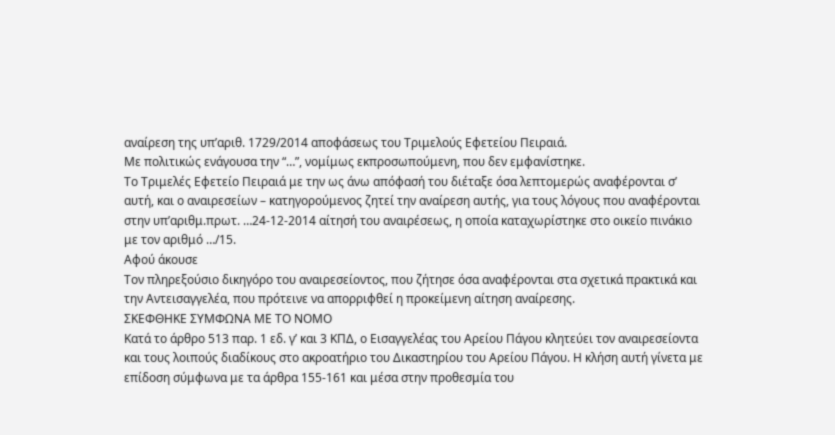αναίρεση της υπ’αριθ. 1729/2014 αποφάσεως του Τριμελούς Εφετείου Πειραιά.
Με πολιτικώς ενάγουσα την “…”, νομίμως εκπροσωπούμενη, που δεν εμφανίστηκε.
Το Τριμελές Εφετείο Πειραιά με την ως άνω απόφασή του διέταξε όσα λεπτομερώς αναφέρονται σ’ αυτή, και o αναιρεσείων – κατηγορούμενος ζητεί την αναίρεση αυτής, για τους λόγους που αναφέρονται στην υπ’αριθμ.πρωτ. …24-12-2014 αίτησή του αναιρέσεως, η οποία καταχωρίστηκε στο οικείο πινάκιο με τον αριθμό …/15.
Αφού άκουσε
Τον πληρεξούσιο δικηγόρο του αναιρεσείοντος, που ζήτησε όσα αναφέρονται στα σχετικά πρακτικά και την Αντεισαγγελέα, που πρότεινε να απορριφθεί η προκείμενη αίτηση αναίρεσης.
ΣΚΕΦΘΗΚΕ ΣΥΜΦΩΝΑ ΜΕ ΤΟ ΝΟΜΟ
Κατά το άρθρο 513 παρ. 1 εδ. γ’ και 3 ΚΠΔ, ο Εισαγγελέας του Αρείου Πάγου κλητεύει τον αναιρεσείοντα και τους λοιπούς διαδίκους στο ακροατήριο του Δικαστηρίου του Αρείου Πάγου. Η κλήση αυτή γίνετα με επίδοση σύμφωνα με τα άρθρα 155-161 και μέσα στην προθεσμία του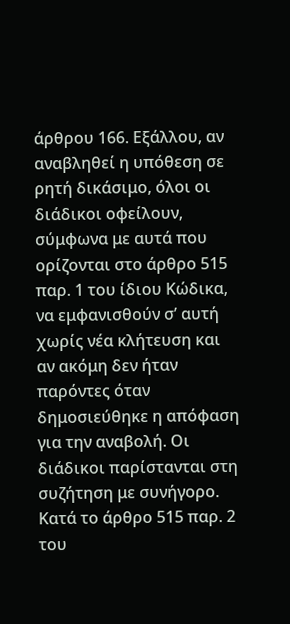άρθρου 166. Εξάλλου, αν αναβληθεί η υπόθεση σε ρητή δικάσιμο, όλοι οι διάδικοι οφείλουν, σύμφωνα με αυτά που ορίζονται στο άρθρο 515 παρ. 1 του ίδιου Κώδικα, να εμφανισθούν σ’ αυτή χωρίς νέα κλήτευση και αν ακόμη δεν ήταν παρόντες όταν δημοσιεύθηκε η απόφαση για την αναβολή. Οι διάδικοι παρίστανται στη συζήτηση με συνήγορο. Κατά το άρθρο 515 παρ. 2 του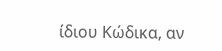ίδιου Κώδικα, αν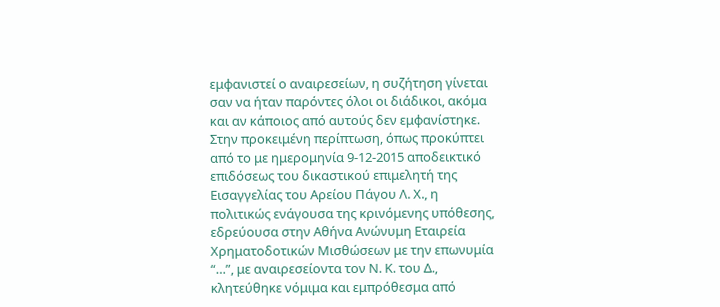εμφανιστεί ο αναιρεσείων, η συζήτηση γίνεται σαν να ήταν παρόντες όλοι οι διάδικοι, ακόμα και αν κάποιος από αυτούς δεν εμφανίστηκε. Στην προκειμένη περίπτωση, όπως προκύπτει από το με ημερομηνία 9-12-2015 αποδεικτικό επιδόσεως του δικαστικού επιμελητή της Εισαγγελίας του Αρείου Πάγου Λ. Χ., η πολιτικώς ενάγουσα της κρινόμενης υπόθεσης, εδρεύουσα στην Αθήνα Ανώνυμη Εταιρεία Χρηματοδοτικών Μισθώσεων με την επωνυμία “…”, με αναιρεσείοντα τον Ν. Κ. του Δ., κλητεύθηκε νόμιμα και εμπρόθεσμα από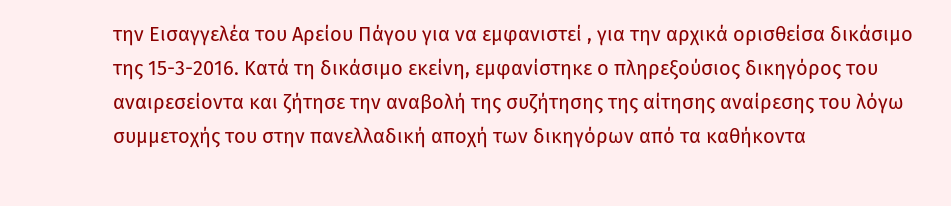την Εισαγγελέα του Αρείου Πάγου για να εμφανιστεί , για την αρχικά ορισθείσα δικάσιμο της 15-3-2016. Κατά τη δικάσιμο εκείνη, εμφανίστηκε ο πληρεξούσιος δικηγόρος του αναιρεσείοντα και ζήτησε την αναβολή της συζήτησης της αίτησης αναίρεσης του λόγω συμμετοχής του στην πανελλαδική αποχή των δικηγόρων από τα καθήκοντα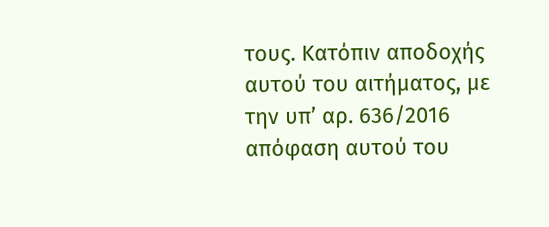τους. Κατόπιν αποδοχής αυτού του αιτήματος, με την υπ’ αρ. 636/2016 απόφαση αυτού του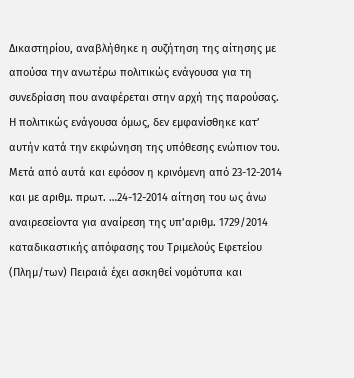Δικαστηρίου, αναβλήθηκε η συζήτηση της αίτησης με απούσα την ανωτέρω πολιτικώς ενάγουσα για τη συνεδρίαση που αναφέρεται στην αρχή της παρούσας. Η πολιτικώς ενάγουσα όμως, δεν εμφανίσθηκε κατ’ αυτήν κατά την εκφώνηση της υπόθεσης ενώπιον του. Μετά από αυτά και εφόσον η κρινόμενη από 23-12-2014 και με αριθμ. πρωτ. …24-12-2014 αίτηση του ως άνω αναιρεσείοντα για αναίρεση της υπ’αριθμ. 1729/2014 καταδικαστικής απόφασης του Τριμελούς Εφετείου (Πλημ/των) Πειραιά έχει ασκηθεί νομότυπα και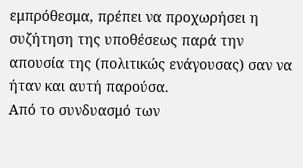εμπρόθεσμα, πρέπει να προχωρήσει η συζήτηση της υποθέσεως παρά την απουσία της (πολιτικώς ενάγουσας) σαν να ήταν και αυτή παρούσα.
Από το συνδυασμό των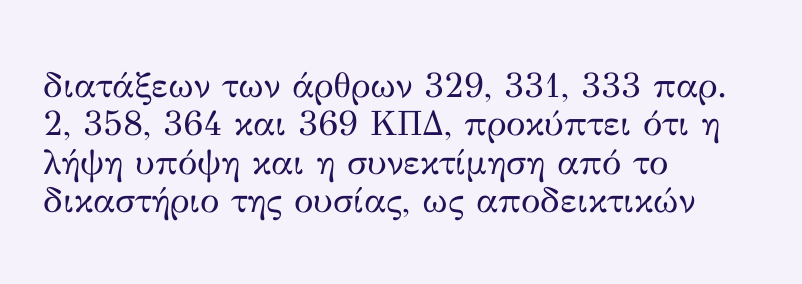διατάξεων των άρθρων 329, 331, 333 παρ. 2, 358, 364 και 369 ΚΠΔ, προκύπτει ότι η λήψη υπόψη και η συνεκτίμηση από το δικαστήριο της ουσίας, ως αποδεικτικών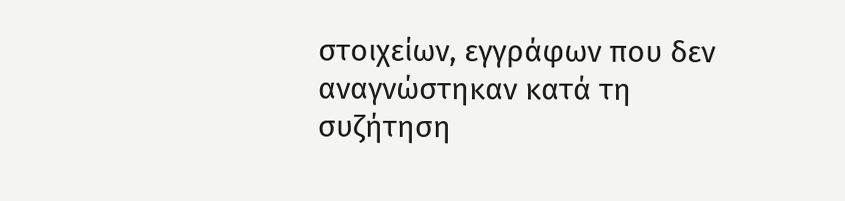στοιχείων, εγγράφων που δεν αναγνώστηκαν κατά τη συζήτηση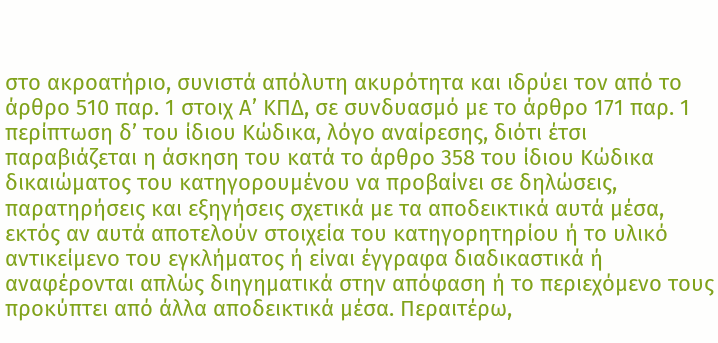στο ακροατήριο, συνιστά απόλυτη ακυρότητα και ιδρύει τον από το άρθρο 510 παρ. 1 στοιχ Α’ ΚΠΔ, σε συνδυασμό με το άρθρο 171 παρ. 1 περίπτωση δ’ του ίδιου Κώδικα, λόγο αναίρεσης, διότι έτσι παραβιάζεται η άσκηση του κατά το άρθρο 358 του ίδιου Κώδικα δικαιώματος του κατηγορουμένου να προβαίνει σε δηλώσεις, παρατηρήσεις και εξηγήσεις σχετικά με τα αποδεικτικά αυτά μέσα, εκτός αν αυτά αποτελούν στοιχεία του κατηγορητηρίου ή το υλικό αντικείμενο του εγκλήματος ή είναι έγγραφα διαδικαστικά ή αναφέρονται απλώς διηγηματικά στην απόφαση ή το περιεχόμενο τους προκύπτει από άλλα αποδεικτικά μέσα. Περαιτέρω,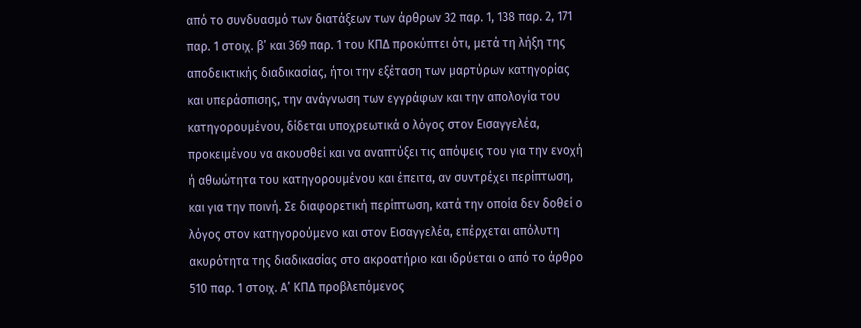από το συνδυασμό των διατάξεων των άρθρων 32 παρ. 1, 138 παρ. 2, 171 παρ. 1 στοιχ. β’ και 369 παρ. 1 του ΚΠΔ προκύπτει ότι, μετά τη λήξη της αποδεικτικής διαδικασίας, ήτοι την εξέταση των μαρτύρων κατηγορίας και υπεράσπισης, την ανάγνωση των εγγράφων και την απολογία του κατηγορουμένου, δίδεται υποχρεωτικά ο λόγος στον Εισαγγελέα, προκειμένου να ακουσθεί και να αναπτύξει τις απόψεις του για την ενοχή ή αθωώτητα του κατηγορουμένου και έπειτα, αν συντρέχει περίπτωση, και για την ποινή. Σε διαφορετική περίπτωση, κατά την οποία δεν δοθεί ο λόγος στον κατηγορούμενο και στον Εισαγγελέα, επέρχεται απόλυτη ακυρότητα της διαδικασίας στο ακροατήριο και ιδρύεται ο από το άρθρο 510 παρ. 1 στοιχ. Α’ ΚΠΔ προβλεπόμενος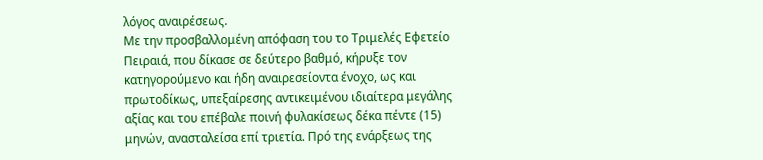λόγος αναιρέσεως.
Με την προσβαλλομένη απόφαση του το Τριμελές Εφετείο Πειραιά, που δίκασε σε δεύτερο βαθμό, κήρυξε τον κατηγορούμενο και ήδη αναιρεσείοντα ένοχο, ως και πρωτοδίκως, υπεξαίρεσης αντικειμένου ιδιαίτερα μεγάλης αξίας και του επέβαλε ποινή φυλακίσεως δέκα πέντε (15) μηνών, ανασταλείσα επί τριετία. Πρό της ενάρξεως της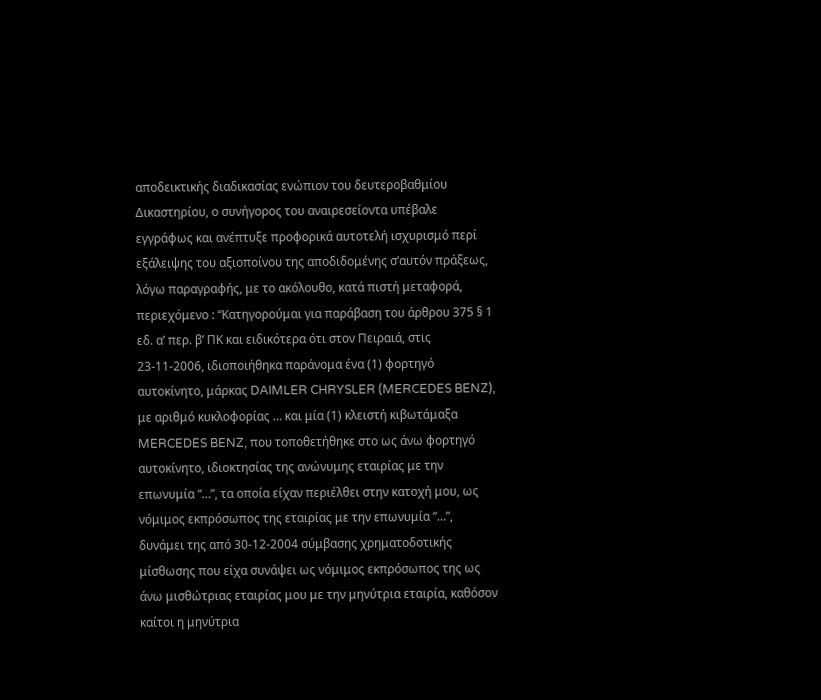αποδεικτικής διαδικασίας ενώπιον του δευτεροβαθμίου Δικαστηρίου, ο συνήγορος του αναιρεσείοντα υπέβαλε εγγράφως και ανέπτυξε προφορικά αυτοτελή ισχυρισμό περί εξάλειψης του αξιοποίνου της αποδιδομένης σ’αυτόν πράξεως, λόγω παραγραφής, με το ακόλουθο, κατά πιστή μεταφορά, περιεχόμενο : “Κατηγορούμαι για παράβαση του άρθρου 375 § 1 εδ. α’ περ. β’ ΠΚ και ειδικότερα ότι στον Πειραιά, στις 23-11-2006, ιδιοποιήθηκα παράνομα ένα (1) φορτηγό αυτοκίνητο, μάρκας DAIMLER CHRYSLER (MERCEDES BENZ), με αριθμό κυκλοφορίας … και μία (1) κλειστή κιβωτάμαξα MERCEDES BENZ, που τοποθετήθηκε στο ως άνω φορτηγό αυτοκίνητο, ιδιοκτησίας της ανώνυμης εταιρίας με την επωνυμία “…”, τα οποία είχαν περιέλθει στην κατοχή μου, ως νόμιμος εκπρόσωπος της εταιρίας με την επωνυμία “…”, δυνάμει της από 30-12-2004 σύμβασης χρηματοδοτικής μίσθωσης που είχα συνάψει ως νόμιμος εκπρόσωπος της ως άνω μισθώτριας εταιρίας μου με την μηνύτρια εταιρία, καθόσον καίτοι η μηνύτρια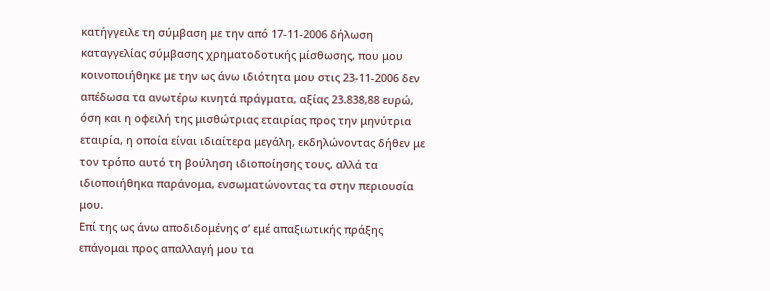κατήγγειλε τη σύμβαση με την από 17-11-2006 δήλωση καταγγελίας σύμβασης χρηματοδοτικής μίσθωσης, που μου κοινοποιήθηκε με την ως άνω ιδιότητα μου στις 23-11-2006 δεν απέδωσα τα ανωτέρω κινητά πράγματα, αξίας 23.838,88 ευρώ, όση και η οφειλή της μισθώτριας εταιρίας προς την μηνύτρια εταιρία, η οποία είναι ιδιαίτερα μεγάλη, εκδηλώνοντας δήθεν με τον τρόπο αυτό τη βούληση ιδιοποίησης τους, αλλά τα ιδιοποιήθηκα παράνομα, ενσωματώνοντας τα στην περιουσία μου.
Επί της ως άνω αποδιδομένης σ’ εμέ απαξιωτικής πράξης επάγομαι προς απαλλαγή μου τα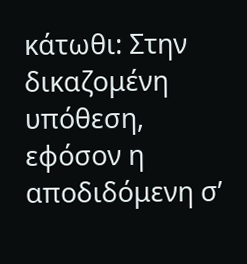κάτωθι: Στην δικαζομένη υπόθεση, εφόσον η αποδιδόμενη σ’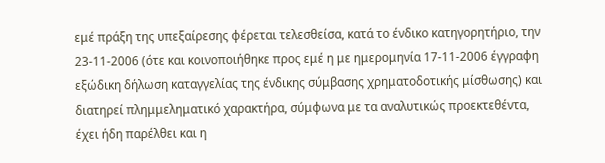εμέ πράξη της υπεξαίρεσης φέρεται τελεσθείσα, κατά το ένδικο κατηγορητήριο, την 23-11-2006 (ότε και κοινοποιήθηκε προς εμέ η με ημερομηνία 17-11-2006 έγγραφη εξώδικη δήλωση καταγγελίας της ένδικης σύμβασης χρηματοδοτικής μίσθωσης) και διατηρεί πλημμεληματικό χαρακτήρα, σύμφωνα με τα αναλυτικώς προεκτεθέντα, έχει ήδη παρέλθει και η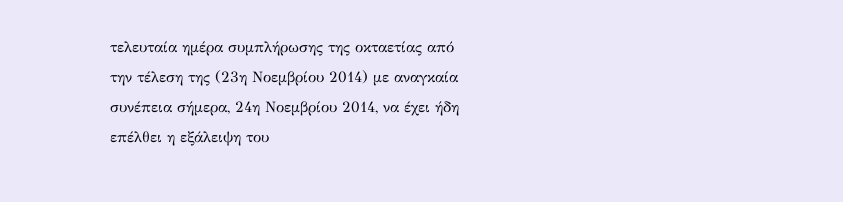τελευταία ημέρα συμπλήρωσης της οκταετίας από την τέλεση της (23η Νοεμβρίου 2014) με αναγκαία συνέπεια σήμερα, 24η Νοεμβρίου 2014, να έχει ήδη επέλθει η εξάλειψη του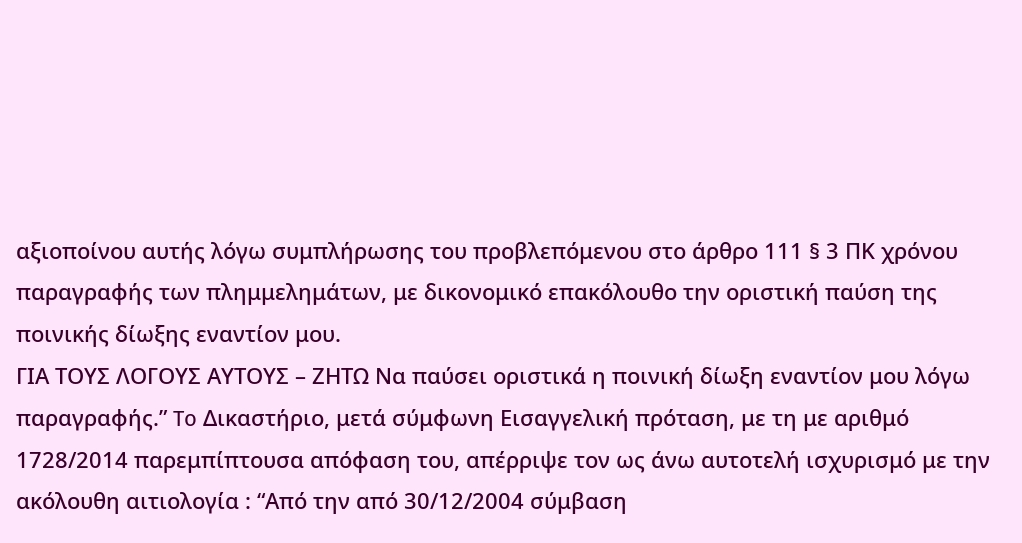αξιοποίνου αυτής λόγω συμπλήρωσης του προβλεπόμενου στο άρθρο 111 § 3 ΠΚ χρόνου παραγραφής των πλημμελημάτων, με δικονομικό επακόλουθο την οριστική παύση της ποινικής δίωξης εναντίον μου.
ΓΙΑ ΤΟΥΣ ΛΟΓΟΥΣ ΑΥΤΟΥΣ – ΖΗΤΩ Να παύσει οριστικά η ποινική δίωξη εναντίον μου λόγω παραγραφής.” To Δικαστήριο, μετά σύμφωνη Εισαγγελική πρόταση, με τη με αριθμό 1728/2014 παρεμπίπτουσα απόφαση του, απέρριψε τον ως άνω αυτοτελή ισχυρισμό με την ακόλουθη αιτιολογία : “Από την από 30/12/2004 σύμβαση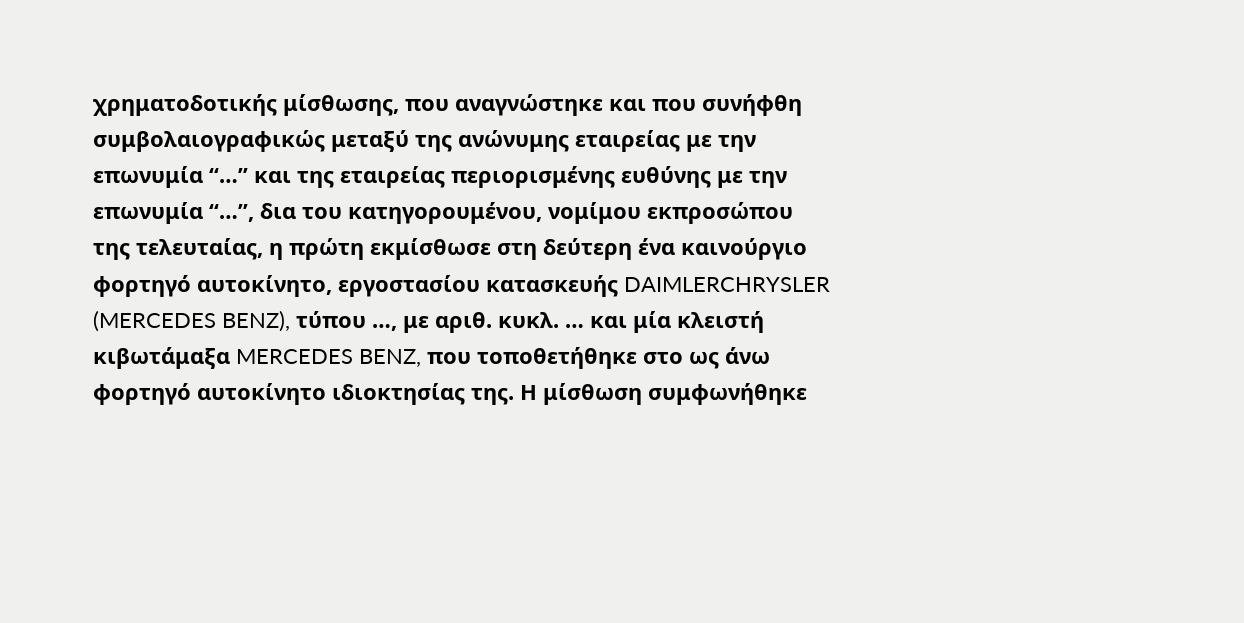χρηματοδοτικής μίσθωσης, που αναγνώστηκε και που συνήφθη συμβολαιογραφικώς μεταξύ της ανώνυμης εταιρείας με την επωνυμία “…” και της εταιρείας περιορισμένης ευθύνης με την επωνυμία “…”, δια του κατηγορουμένου, νομίμου εκπροσώπου της τελευταίας, η πρώτη εκμίσθωσε στη δεύτερη ένα καινούργιο φορτηγό αυτοκίνητο, εργοστασίου κατασκευής DAIMLERCHRYSLER (MERCEDES BENZ), τύπου …, με αριθ. κυκλ. … και μία κλειστή κιβωτάμαξα MERCEDES BENZ, που τοποθετήθηκε στο ως άνω φορτηγό αυτοκίνητο ιδιοκτησίας της. Η μίσθωση συμφωνήθηκε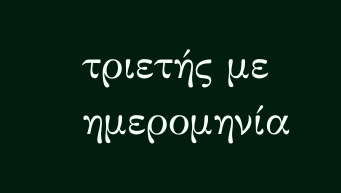τριετής με ημερομηνία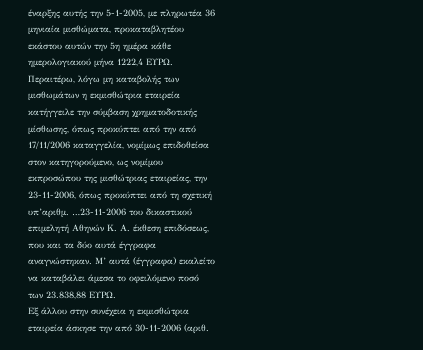έναρξης αυτής την 5-1-2005, με πληρωτέα 36 μηνιαία μισθώματα, προκαταβλητέου εκάστου αυτών την 5η ημέρα κάθε ημερολογιακού μήνα 1222,4 ΕΥΡΩ. Περαιτέρω, λόγω μη καταβολής των μισθωμάτων η εκμισθώτρια εταιρεία κατήγγειλε την σύμβαση χρηματοδοτικής μίσθωσης, όπως προκύπτει από την από 17/11/2006 καταγγελία, νομίμως επιδοθείσα στον κατηγορούμενο, ως νομίμου εκπροσώπου της μισθώτριας εταιρείας, την 23-11-2006, όπως προκύπτει από τη σχετική υπ’αριθμ. …23-11-2006 του δικαστικού επιμελητή Αθηνών Κ. Α. έκθεση επιδόσεως, που και τα δύο αυτά έγγραφα αναγνώστηκαν. Μ’ αυτά (έγγραφα) εκαλείτο να καταβάλει άμεσα το οφειλόμενο ποσό των 23.838,88 ΕΥΡΩ.
Εξ άλλου στην συνέχεια η εκμισθώτρια εταιρεία άσκησε την από 30-11-2006 (αριθ.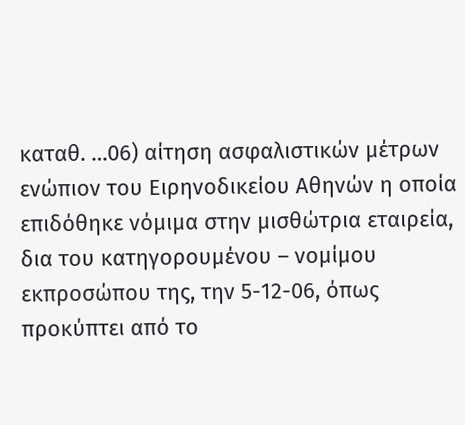καταθ. …06) αίτηση ασφαλιστικών μέτρων ενώπιον του Ειρηνοδικείου Αθηνών η οποία επιδόθηκε νόμιμα στην μισθώτρια εταιρεία, δια του κατηγορουμένου – νομίμου εκπροσώπου της, την 5-12-06, όπως προκύπτει από το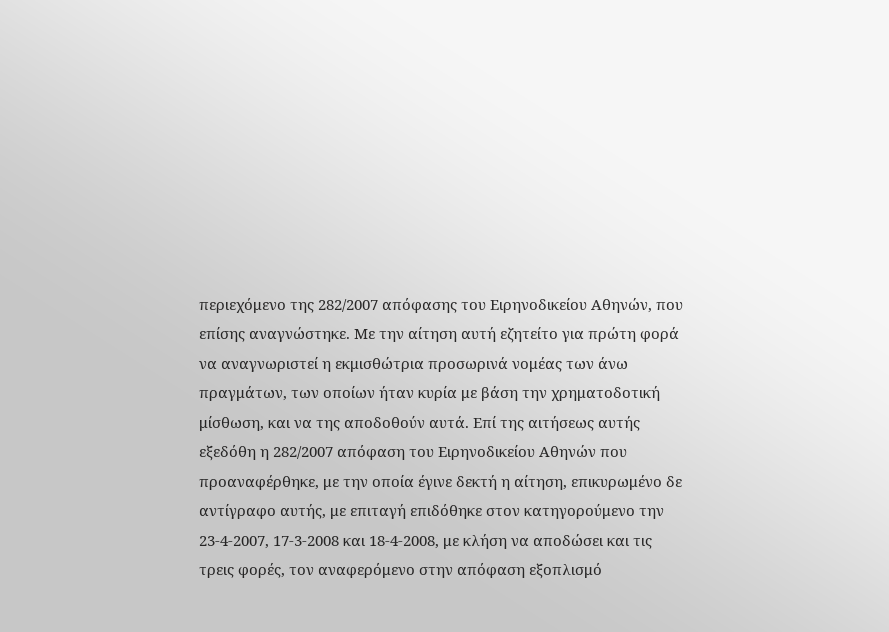περιεχόμενο της 282/2007 απόφασης του Ειρηνοδικείου Αθηνών, που επίσης αναγνώστηκε. Με την αίτηση αυτή εζητείτο για πρώτη φορά να αναγνωριστεί η εκμισθώτρια προσωρινά νομέας των άνω πραγμάτων, των οποίων ήταν κυρία με βάση την χρηματοδοτική μίσθωση, και να της αποδοθούν αυτά. Επί της αιτήσεως αυτής εξεδόθη η 282/2007 απόφαση του Ειρηνοδικείου Αθηνών που προαναφέρθηκε, με την οποία έγινε δεκτή η αίτηση, επικυρωμένο δε αντίγραφο αυτής, με επιταγή επιδόθηκε στον κατηγορούμενο την 23-4-2007, 17-3-2008 και 18-4-2008, με κλήση να αποδώσει και τις τρεις φορές, τον αναφερόμενο στην απόφαση εξοπλισμό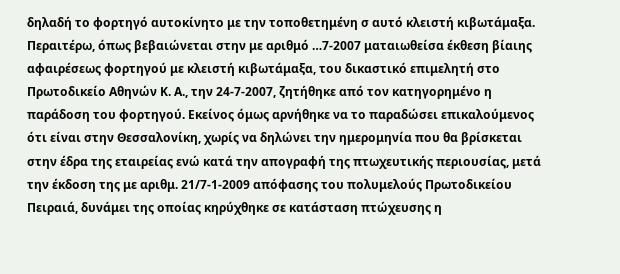δηλαδή το φορτηγό αυτοκίνητο με την τοποθετημένη σ αυτό κλειστή κιβωτάμαξα.
Περαιτέρω, όπως βεβαιώνεται στην με αριθμό …7-2007 ματαιωθείσα έκθεση βίαιης αφαιρέσεως φορτηγού με κλειστή κιβωτάμαξα, του δικαστικό επιμελητή στο Πρωτοδικείο Αθηνών Κ. Α., την 24-7-2007, ζητήθηκε από τον κατηγορημένο η παράδοση του φορτηγού. Εκείνος όμως αρνήθηκε να το παραδώσει επικαλούμενος ότι είναι στην Θεσσαλονίκη, χωρίς να δηλώνει την ημερομηνία που θα βρίσκεται στην έδρα της εταιρείας ενώ κατά την απογραφή της πτωχευτικής περιουσίας, μετά την έκδοση της με αριθμ. 21/7-1-2009 απόφασης του πολυμελούς Πρωτοδικείου Πειραιά, δυνάμει της οποίας κηρύχθηκε σε κατάσταση πτώχευσης η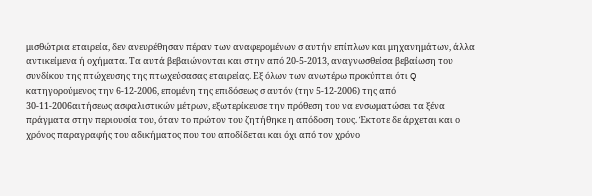μισθώτρια εταιρεία, δεν ανευρέθησαν πέραν των αναφερομένων σ αυτήν επίπλων και μηχανημάτων, άλλα αντικείμενα ή οχήματα. Τα αυτά βεβαιώνονται και στην από 20-5-2013, αναγνωσθείσα βεβαίωση του συνδίκου της πτώχευσης της πτωχεύσασας εταιρείας. Εξ όλων των ανωτέρω προκύπτει ότι Q κατηγορούμενος την 6-12-2006, επομένη της επιδόσεως σ αυτόν (την 5-12-2006) της από 30-11-2006αιτήσεως ασφαλιστικών μέτρων, εξωτερίκευσε την πρόθεση του να ενσωματώσει τα ξένα πράγματα στην περιουσία του, όταν το πρώτον του ζητήθηκε η απόδοση τους. Έκτοτε δε άρχεται και ο χρόνος παραγραφής του αδικήματος που του αποδίδεται και όχι από τον χρόνο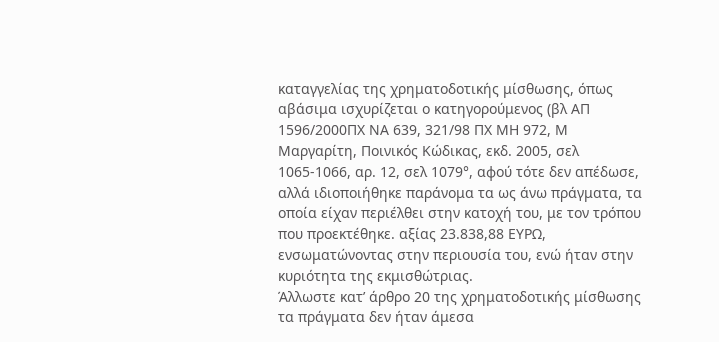καταγγελίας της χρηματοδοτικής μίσθωσης, όπως αβάσιμα ισχυρίζεται ο κατηγορούμενος (βλ ΑΠ 1596/2000ΠΧ ΝΑ 639, 321/98 ΠΧ ΜΗ 972, Μ Μαργαρίτη, Ποινικός Κώδικας, εκδ. 2005, σελ 1065-1066, αρ. 12, σελ 1079°, αφού τότε δεν απέδωσε, αλλά ιδιοποιήθηκε παράνομα τα ως άνω πράγματα, τα οποία είχαν περιέλθει στην κατοχή του, με τον τρόπου που προεκτέθηκε. αξίας 23.838,88 ΕΥΡΩ, ενσωματώνοντας στην περιουσία του, ενώ ήταν στην κυριότητα της εκμισθώτριας.
Άλλωστε κατ’ άρθρο 20 της χρηματοδοτικής μίσθωσης τα πράγματα δεν ήταν άμεσα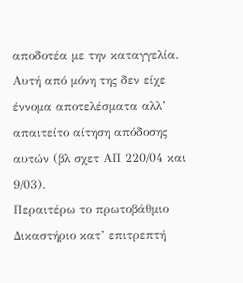αποδοτέα με την καταγγελία. Αυτή από μόνη της δεν είχε έννομα αποτελέσματα αλλ’ απαιτείτο αίτηση απόδοσης αυτών (βλ σχετ ΑΠ 220/04 και 9/03).
Περαιτέρω το πρωτοβάθμιο Δικαστήριο κατ’ επιτρεπτή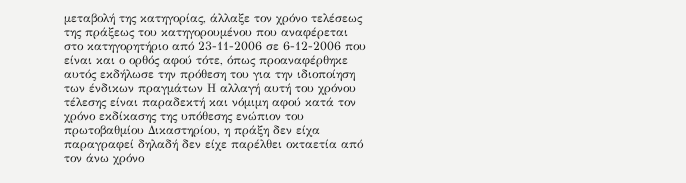μεταβολή της κατηγορίας, άλλαξε τον χρόνο τελέσεως της πράξεως του κατηγορουμένου που αναφέρεται στο κατηγορητήριο από 23-11-2006 σε 6-12-2006 που είναι και ο ορθός αφού τότε, όπως προαναφέρθηκε αυτός εκδήλωσε την πρόθεση του για την ιδιοποίηση των ένδικων πραγμάτων Η αλλαγή αυτή του χρόνου τέλεσης είναι παραδεκτή και νόμιμη αφού κατά τον χρόνο εκδίκασης της υπόθεσης ενώπιον του πρωτοβαθμίου Δικαστηρίου, η πράξη δεν είχα παραγραφεί δηλαδή δεν είχε παρέλθει οκταετία από τον άνω χρόνο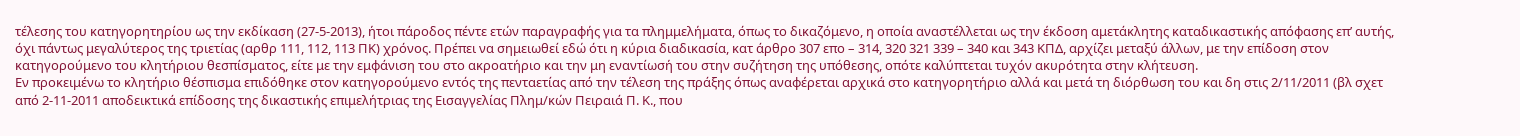τέλεσης του κατηγορητηρίου ως την εκδίκαση (27-5-2013), ήτοι πάροδος πέντε ετών παραγραφής για τα πλημμελήματα, όπως το δικαζόμενο, η οποία αναστέλλεται ως την έκδοση αμετάκλητης καταδικαστικής απόφασης επ’ αυτής, όχι πάντως μεγαλύτερος της τριετίας (αρθρ 111, 112, 113 ΠΚ) χρόνος. Πρέπει να σημειωθεί εδώ ότι η κύρια διαδικασία, κατ άρθρο 307 επο – 314, 320 321 339 – 340 και 343 ΚΠΔ, αρχίζει μεταξύ άλλων, με την επίδοση στον κατηγορούμενο του κλητήριου θεσπίσματος, είτε με την εμφάνιση του στο ακροατήριο και την μη εναντίωσή του στην συζήτηση της υπόθεσης, οπότε καλύπτεται τυχόν ακυρότητα στην κλήτευση.
Εν προκειμένω το κλητήριο θέσπισμα επιδόθηκε στον κατηγορούμενο εντός της πενταετίας από την τέλεση της πράξης όπως αναφέρεται αρχικά στο κατηγορητήριο αλλά και μετά τη διόρθωση του και δη στις 2/11/2011 (βλ σχετ από 2-11-2011 αποδεικτικά επίδοσης της δικαστικής επιμελήτριας της Εισαγγελίας Πλημ/κών Πειραιά Π. Κ., που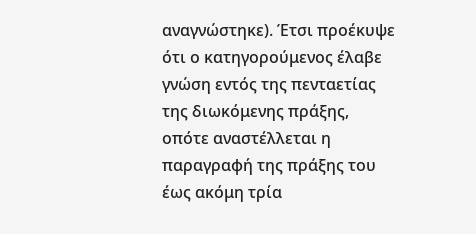αναγνώστηκε). Έτσι προέκυψε ότι ο κατηγορούμενος έλαβε γνώση εντός της πενταετίας της διωκόμενης πράξης, οπότε αναστέλλεται η παραγραφή της πράξης του έως ακόμη τρία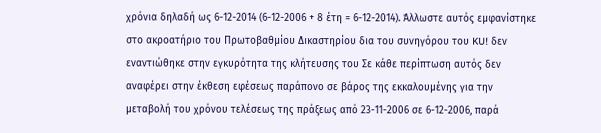χρόνια δηλαδή ως 6-12-2014 (6-12-2006 + 8 έτη = 6-12-2014). Άλλωστε αυτός εμφανίστηκε στο ακροατήριο του Πρωτοβαθμίου Δικαστηρίου δια του συνηγόρου του KU! δεν εναντιώθηκε στην εγκυρότητα της κλήτευσης του Σε κάθε περίπτωση αυτός δεν αναφέρει στην έκθεση εφέσεως παράπονο σε βάρος της εκκαλουμένης για την μεταβολή του χρόνου τελέσεως της πράξεως από 23-11-2006 σε 6-12-2006, παρά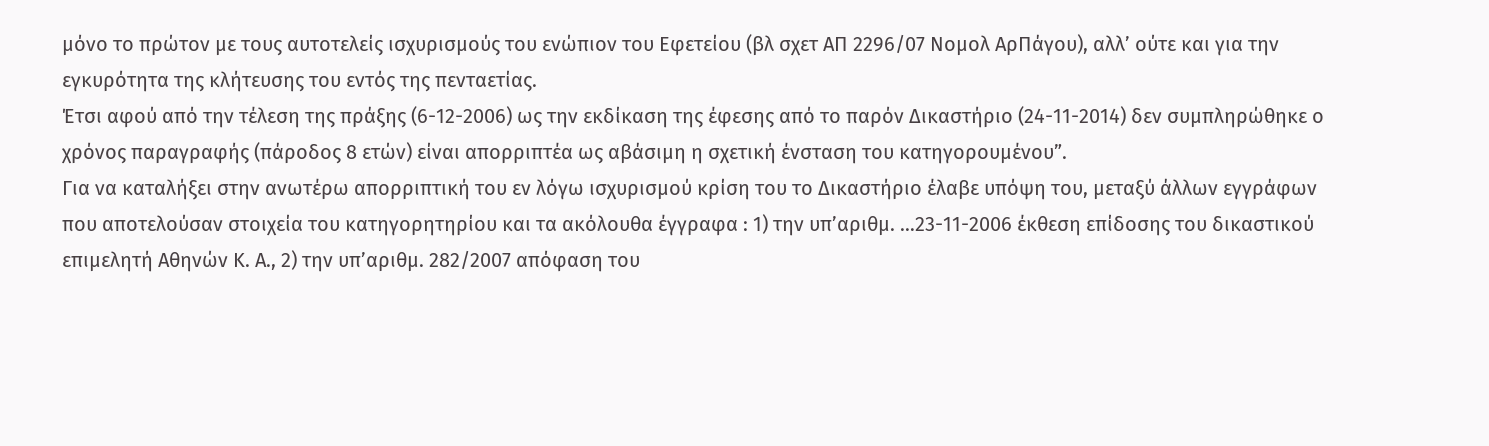μόνο το πρώτον με τους αυτοτελείς ισχυρισμούς του ενώπιον του Εφετείου (βλ σχετ ΑΠ 2296/07 Νομολ ΑρΠάγου), αλλ’ ούτε και για την εγκυρότητα της κλήτευσης του εντός της πενταετίας.
Έτσι αφού από την τέλεση της πράξης (6-12-2006) ως την εκδίκαση της έφεσης από το παρόν Δικαστήριο (24-11-2014) δεν συμπληρώθηκε ο χρόνος παραγραφής (πάροδος 8 ετών) είναι απορριπτέα ως αβάσιμη η σχετική ένσταση του κατηγορουμένου”.
Για να καταλήξει στην ανωτέρω απορριπτική του εν λόγω ισχυρισμού κρίση του το Δικαστήριο έλαβε υπόψη του, μεταξύ άλλων εγγράφων που αποτελούσαν στοιχεία του κατηγορητηρίου και τα ακόλουθα έγγραφα : 1) την υπ’αριθμ. …23-11-2006 έκθεση επίδοσης του δικαστικού επιμελητή Αθηνών Κ. Α., 2) την υπ’αριθμ. 282/2007 απόφαση του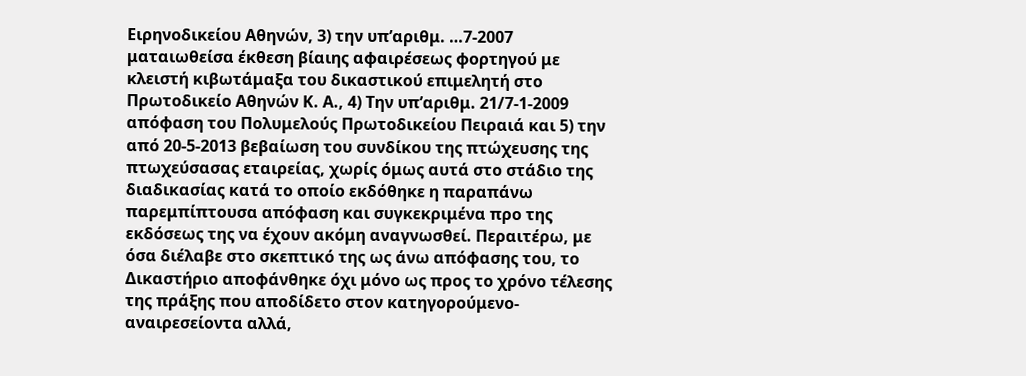Ειρηνοδικείου Αθηνών, 3) την υπ’αριθμ. …7-2007 ματαιωθείσα έκθεση βίαιης αφαιρέσεως φορτηγού με κλειστή κιβωτάμαξα του δικαστικού επιμελητή στο Πρωτοδικείο Αθηνών Κ. Α., 4) Την υπ’αριθμ. 21/7-1-2009 απόφαση του Πολυμελούς Πρωτοδικείου Πειραιά και 5) την από 20-5-2013 βεβαίωση του συνδίκου της πτώχευσης της πτωχεύσασας εταιρείας, χωρίς όμως αυτά στο στάδιο της διαδικασίας κατά το οποίο εκδόθηκε η παραπάνω παρεμπίπτουσα απόφαση και συγκεκριμένα προ της εκδόσεως της να έχουν ακόμη αναγνωσθεί. Περαιτέρω, με όσα διέλαβε στο σκεπτικό της ως άνω απόφασης του, το Δικαστήριο αποφάνθηκε όχι μόνο ως προς το χρόνο τέλεσης της πράξης που αποδίδετο στον κατηγορούμενο-αναιρεσείοντα αλλά,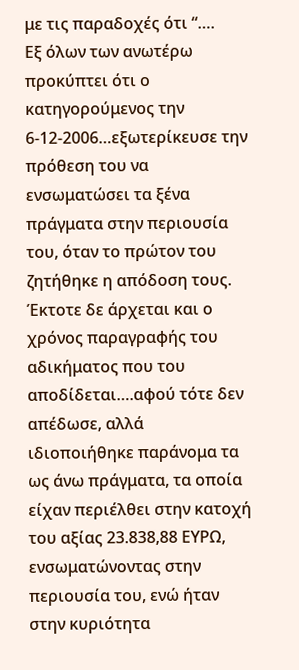με τις παραδοχές ότι “….
Εξ όλων των ανωτέρω προκύπτει ότι ο κατηγορούμενος την 6-12-2006…εξωτερίκευσε την πρόθεση του να ενσωματώσει τα ξένα πράγματα στην περιουσία του, όταν το πρώτον του ζητήθηκε η απόδοση τους. Έκτοτε δε άρχεται και ο χρόνος παραγραφής του αδικήματος που του αποδίδεται….αφού τότε δεν απέδωσε, αλλά ιδιοποιήθηκε παράνομα τα ως άνω πράγματα, τα οποία είχαν περιέλθει στην κατοχή του αξίας 23.838,88 ΕΥΡΩ, ενσωματώνοντας στην περιουσία του, ενώ ήταν στην κυριότητα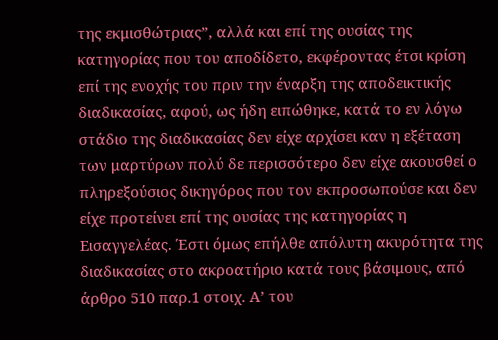της εκμισθώτριας”, αλλά και επί της ουσίας της κατηγορίας που του αποδίδετο, εκφέροντας έτσι κρίση επί της ενοχής του πριν την έναρξη της αποδεικτικής διαδικασίας, αφού, ως ήδη ειπώθηκε, κατά το εν λόγω στάδιο της διαδικασίας δεν είχε αρχίσει καν η εξέταση των μαρτύρων πολύ δε περισσότερο δεν είχε ακουσθεί ο πληρεξούσιος δικηγόρος που τον εκπροσωπούσε και δεν είχε προτείνει επί της ουσίας της κατηγορίας η Εισαγγελέας. Έστι όμως επήλθε απόλυτη ακυρότητα της διαδικασίας στο ακροατήριο κατά τους βάσιμους, από άρθρο 510 παρ.1 στοιχ. Α’ του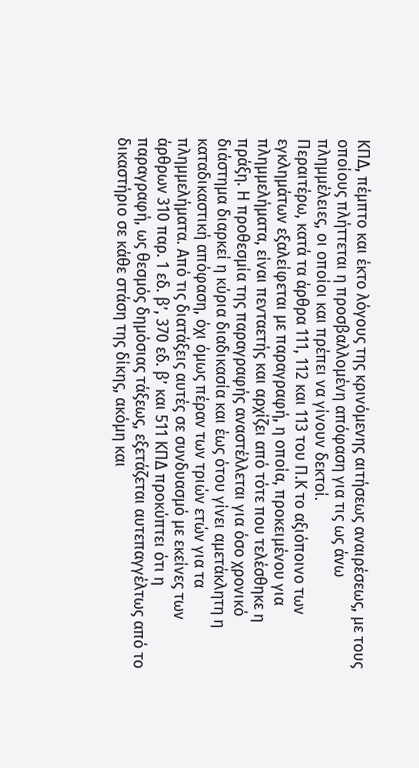ΚΠΔ, πέμπτο και έκτο λόγους της κρινόμενης αιτήσεως αναιρέσεως, με τους οποίους πλήττεται η προσβαλλομένη απόφαση για τις ως άνω πλημμέλειες, οι οποίοι και πρέπει να γίνουν δεκτοί.
Περαιτέρω, κατά τα άρθρα 111, 112 και 113 του Π.Κ το αξιόποινο των εγκλημάτων εξαλείφεται με παραγραφή, η οποία, προκειμένου για πλημμελήματα, είναι πενταετής και αρχίζει από τότε που τελέσθηκε η πράξη. Η προθεσμία της παραγραφής αναστέλλεται για όσο χρονικό διάστημα διαρκεί η κύρια διαδικασία και έως ότου γίνει αμετάκλητη η καταδικαστική απόφαση, όχι όμως πέραν των τριών ετών για τα πλημμελήματα. Από τις διατάξεις αυτές σε συνδυασμό με εκείνες των άρθρων 310 παρ. 1 εδ. β’, 370 εδ. β’ και 511 ΚΠΔ προκύπτει ότι η παραγραφή, ως θεσμός δημόσιας τάξεως, εξετάζεται αυτεπαγγέλτως από το δικαστήριο σε κάθε στάση της δίκης, ακόμη και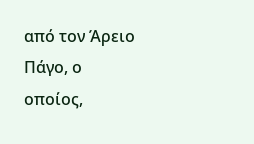από τον Άρειο Πάγο, ο οποίος,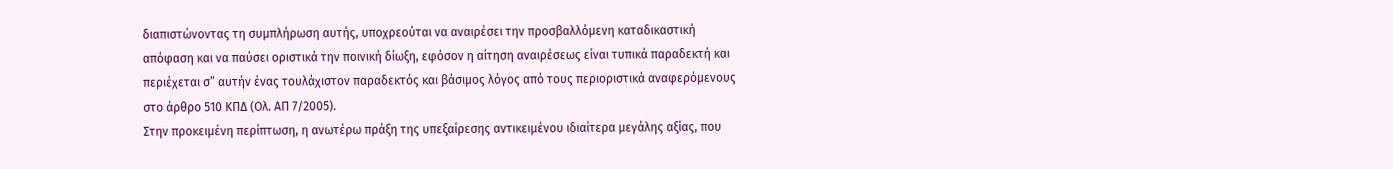διαπιστώνοντας τη συμπλήρωση αυτής, υποχρεούται να αναιρέσει την προσβαλλόμενη καταδικαστική απόφαση και να παύσει οριστικά την ποινική δίωξη, εφόσον η αίτηση αναιρέσεως είναι τυπικά παραδεκτή και περιέχεται σ” αυτήν ένας τουλάχιστον παραδεκτός και βάσιμος λόγος από τους περιοριστικά αναφερόμενους στο άρθρο 510 ΚΠΔ (Ολ. ΑΠ 7/2005).
Στην προκειμένη περίπτωση, η ανωτέρω πράξη της υπεξαίρεσης αντικειμένου ιδιαίτερα μεγάλης αξίας, που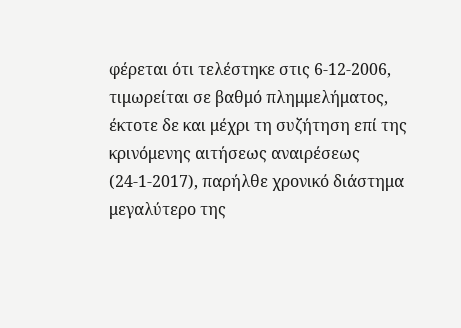φέρεται ότι τελέστηκε στις 6-12-2006, τιμωρείται σε βαθμό πλημμελήματος, έκτοτε δε και μέχρι τη συζήτηση επί της κρινόμενης αιτήσεως αναιρέσεως (24-1-2017), παρήλθε χρονικό διάστημα μεγαλύτερο της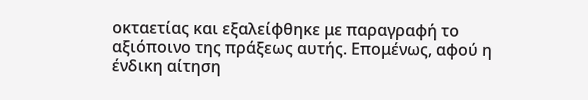οκταετίας και εξαλείφθηκε με παραγραφή το αξιόποινο της πράξεως αυτής. Επομένως, αφού η ένδικη αίτηση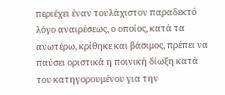περιέχει έναν τουλάχιστον παραδεκτό λόγο αναιρέσεως, ο οποίος, κατά τα ανωτέρω, κρίθηκε και βάσιμος, πρέπει να παύσει οριστικά η ποινική δίωξη κατά του κατηγορουμένου για την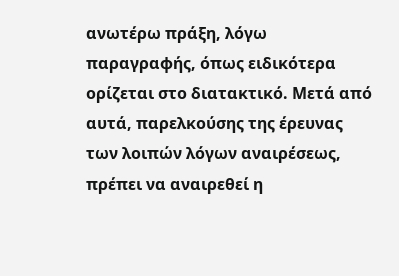ανωτέρω πράξη, λόγω παραγραφής, όπως ειδικότερα ορίζεται στο διατακτικό. Μετά από αυτά, παρελκούσης της έρευνας των λοιπών λόγων αναιρέσεως, πρέπει να αναιρεθεί η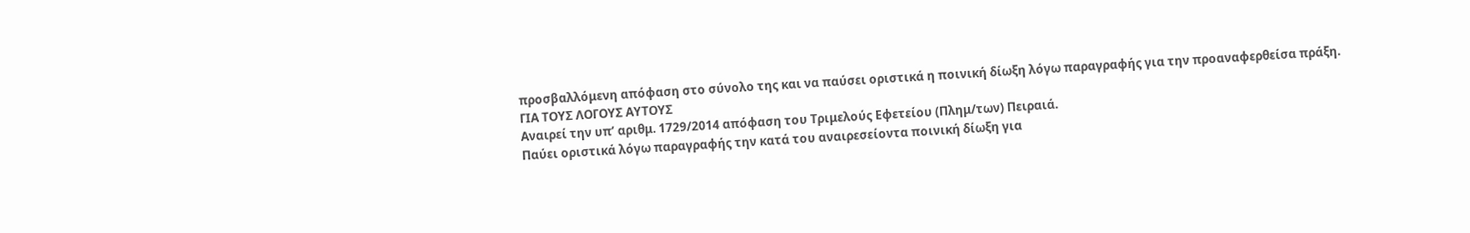προσβαλλόμενη απόφαση στο σύνολο της και να παύσει οριστικά η ποινική δίωξη λόγω παραγραφής για την προαναφερθείσα πράξη.
ΓΙΑ ΤΟΥΣ ΛΟΓΟΥΣ ΑΥΤΟΥΣ
Αναιρεί την υπ’ αριθμ. 1729/2014 απόφαση του Τριμελούς Εφετείου (Πλημ/των) Πειραιά.
Παύει οριστικά λόγω παραγραφής την κατά του αναιρεσείοντα ποινική δίωξη για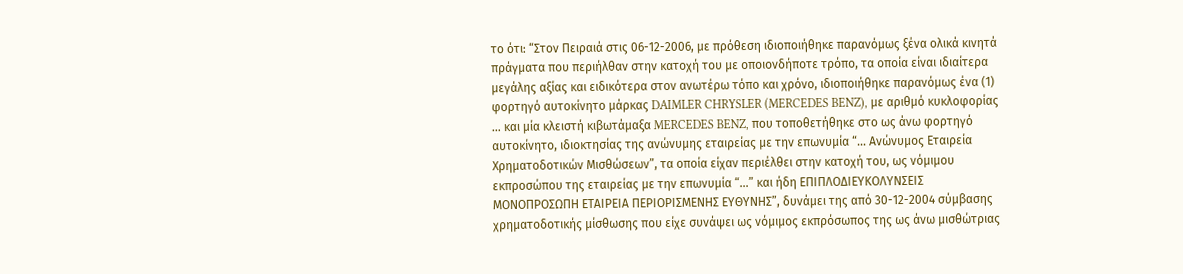το ότι: “Στον Πειραιά στις 06-12-2006, με πρόθεση ιδιοποιήθηκε παρανόμως ξένα ολικά κινητά πράγματα που περιήλθαν στην κατοχή του με οποιονδήποτε τρόπο, τα οποία είναι ιδιαίτερα μεγάλης αξίας και ειδικότερα στον ανωτέρω τόπο και χρόνο, ιδιοποιήθηκε παρανόμως ένα (1) φορτηγό αυτοκίνητο μάρκας DAIMLER CHRYSLER (MERCEDES BENZ), με αριθμό κυκλοφορίας … και μία κλειστή κιβωτάμαξα MERCEDES BENZ, που τοποθετήθηκε στο ως άνω φορτηγό αυτοκίνητο, ιδιοκτησίας της ανώνυμης εταιρείας με την επωνυμία “… Ανώνυμος Εταιρεία Χρηματοδοτικών Μισθώσεων”, τα οποία είχαν περιέλθει στην κατοχή του, ως νόμιμου εκπροσώπου της εταιρείας με την επωνυμία “…” και ήδη ΕΠΙΠΛΟΔΙΕΥΚΟΛΥΝΣΕΙΣ ΜΟΝΟΠΡΟΣΩΠΗ ΕΤΑΙΡΕΙΑ ΠΕΡΙΟΡΙΣΜΕΝΗΣ ΕΥΘΥΝΗΣ”, δυνάμει της από 30-12-2004 σύμβασης χρηματοδοτικής μίσθωσης που είχε συνάψει ως νόμιμος εκπρόσωπος της ως άνω μισθώτριας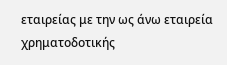εταιρείας με την ως άνω εταιρεία χρηματοδοτικής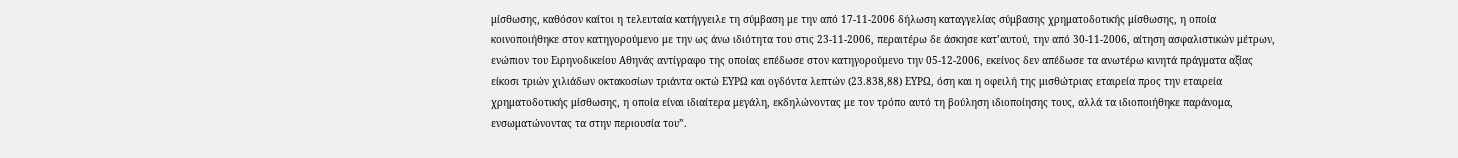μίσθωσης, καθόσον καίτοι η τελευταία κατήγγειλε τη σύμβαση με την από 17-11-2006 δήλωση καταγγελίας σύμβασης χρηματοδοτικής μίσθωσης, η οποία κοινοποιήθηκε στον κατηγορούμενο με την ως άνω ιδιότητα του στις 23-11-2006, περαιτέρω δε άσκησε κατ’αυτού, την από 30-11-2006, αίτηση ασφαλιστικών μέτρων, ενώπιον του Ειρηνοδικείου Αθηνάς αντίγραφο της οποίας επέδωσε στον κατηγορούμενο την 05-12-2006, εκείνος δεν απέδωσε τα ανωτέρω κινητά πράγματα αξίας είκοσι τριών χιλιάδων οκτακοσίων τριάντα οκτώ ΕΥΡΩ και ογδόντα λεπτών (23.838,88) ΕΥΡΩ, όση και η οφειλή της μισθώτριας εταιρεία προς την εταιρεία χρηματοδοτικής μίσθωσης, η οποία είναι ιδιαίτερα μεγάλη, εκδηλώνοντας με τον τρόπο αυτό τη βούληση ιδιοποίησης τους, αλλά τα ιδιοποιήθηκε παράνομα, ενσωματώνοντας τα στην περιουσία του”.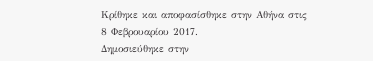Κρίθηκε και αποφασίσθηκε στην Αθήνα στις 8 Φεβρουαρίου 2017.
Δημοσιεύθηκε στην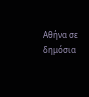Αθήνα σε δημόσια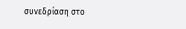συνεδρίαση στο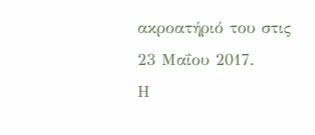ακροατήριό του στις 23 Μαΐου 2017.
Η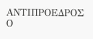ΑΝΤΙΠΡΟΕΔΡΟΣ Ο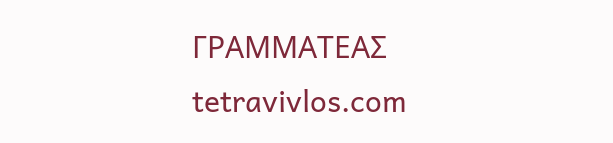ΓΡΑΜΜΑΤΕΑΣ
tetravivlos.com